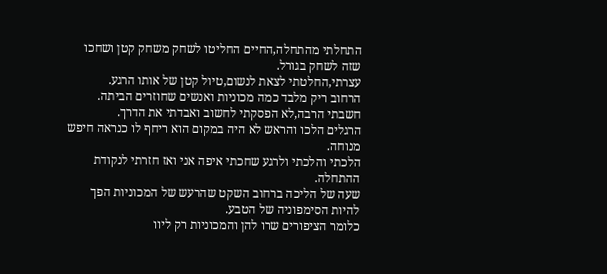התחלתי מהתחלה,החיים החליטו לשחק משחק קטן ושחכו שזה לשחק בגורל.
עצרתי,החלטתי לצאת לנשום,טיול קטן של אותו הרגע.
הרחוב ריק מלבד כמה מכוניות ואנשים שחוזרים הביתה.
חשבתי הרבה,לא הפסקתי לחשוב ואבדתי את הדרך.
הרגלים הלכו והראש לא היה במקום הוא ריחף לו כנראה חיפש מנוחה.
הלכתי והלכתי ולרגע שחכתי איפה אני ואז חזרתי לנקודת ההתחלה.
שעה של הליכה ברחוב השקט שהרעש של המכוניות הפך להיות הסימפוניה של הטבע.
כלומר הציפורים שרו להן והמכוניות רק ליוו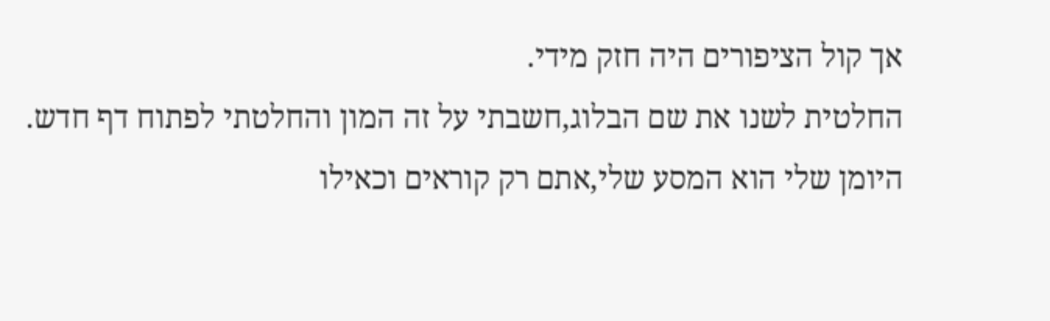אך קול הציפורים היה חזק מידי.
החלטית לשנו את שם הבלוג,חשבתי על זה המון והחלטתי לפתוח דף חדש.
היומן שלי הוא המסע שלי,אתם רק קוראים וכאילו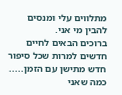מתלווים עלי ומנסים להבין מי אני.
ברוכים הבאים לחיים חדשים למרות שכל סיפור חדש מתישן עם הזמן.....
כמה שאני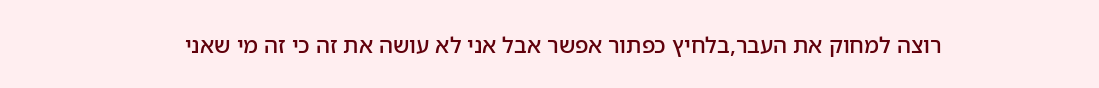רוצה למחוק את העבר,בלחיץ כפתור אפשר אבל אני לא עושה את זה כי זה מי שאני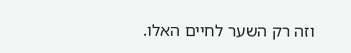וזה רק השער לחיים האלו.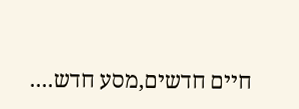חיים חדשים,מסע חדש....